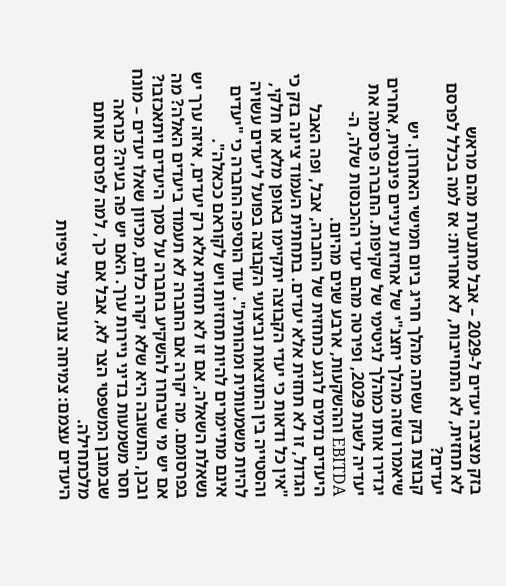בזק מציבה יעדים ל-2029 – אבל מתנערת מהם מראש
לא תחזית, לא התחייבות, לא אחריות: אז למה בכלל לפרסם יעדים?
קבוצת בזק עשתה מהלך חריג ביום חמישי האחרון. יש שיאמרו שזה מהלך יחצנ"י של אחיזת עיניים פיננסית, אחרים יגדירו אותו כמהלך לגיטימי של שקיפות. החברה פרסמה את יעדיה לשנת 2029, ופירטה מהם יעדי ההכנסות שלה, ה-EBITDA וההשקעות, ארבע שנים מהיום.
היעדים נדמים לרגע כתחזית של החברה, אבל, ופה האבל הגדול, זו לא תחזית אלא יעדים. בתחתית העמוד ציינה בזק כי "אין כל ודאות כי יעדי הקבוצה יתקיימו באופן מלא או חלקי, והסטייה בין התוצאות וביצועי הקבוצה בפועל ליעדים עשויה להיות משמעותית ומהותית". עוד הוסיפה החברה כי "יעדים אינם מתיימרים להיות תחזיות ויש לקוראם ככאלה".
נשאלת השאלה, אם זו לא תחזית אלא רק יעדים, איזה ערך יש בפרסומם. מה יקרה אם החברה לא תעמוד ביעדים האלה? מה אם יש מי שיבחרו להשקיע בחברה על סמך היעדים ויתאכזבו?
ובכן, התשובה היא שלא יקרה כלום, מכיוון שאלו יעדים – מונח חסר משמעות בדיני ניירות ערך. האם יש פה בעיה? כנראה שבמובן המשפטי הצר לא, אבל אם כך, למה לפרסם אותם מלכתחילה.
היעדים עצמם: צמיחה צנועה מול ציפיות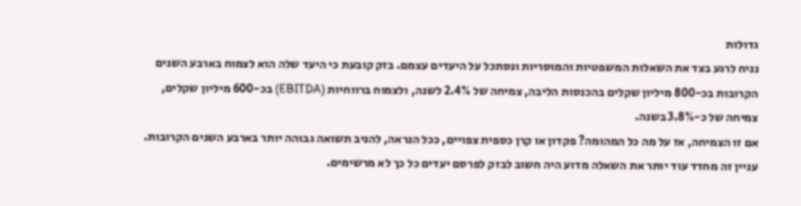גדולות
נניח לרגע בצד את השאלות המשפטיות והמוסריות ונסתכל על היעדים עצמם. בזק קובעת כי היעד שלה הוא לצמוח בארבע השנים הקרובות בכ-800 מיליון שקלים בהכנסות הליבה, צמיחה של 2.4% לשנה, ולצמוח ברווחיות (EBITDA) בכ-600 מיליון שקלים, צמיחה של כ-3.8% בשנה.
אם זו הצמיחה, אז על מה כל המהומה? פקדון או קרן כספית צפויים, ככל הנראה, להניב תשואה גבוהה יותר בארבע השנים הקרובות. עניין זה מחדד עוד יותר את השאלה מדוע היה חשוב לבזק לפרסם יעדים כל כך לא מרשימים.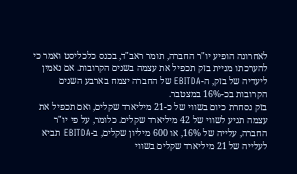לאחרונה הופיע יו"ר החברה, תומר ראב"ד, בכנס כלכליסט ואמר כי להערכתו מניית בזק תכפיל את עצמה בשנים הקרובות. אם נאמין ליעדיה של בזק, ה-EBITDA של החברה יצמח בארבע השנים הקרובות בכ-16% במצטבר.
בזק נסחרת כיום בשווי של כ-21 מיליארד שקלים, ואם תכפיל את עצמה תגיע לשווי של 42 מיליארד שקלים. כלומר, על פי יו"ר החברה, עלייה של 16%, או 600 מיליון שקלים, ב-EBITDA תביא לעלייה של 21 מיליארד שקלים בשווי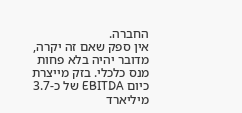החברה.
אין ספק שאם זה יקרה, מדובר יהיה בלא פחות מנס כלכלי. בזק מייצרת כיום EBITDA של כ-3.7 מיליארד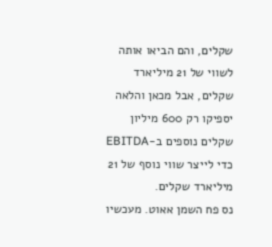שקלים, והם הביאו אותה לשווי של 21 מיליארד שקלים, אבל מכאן והלאה יספיקו רק 600 מיליון שקלים נוספים ב-EBITDA כדי לייצר שווי נוסף של 21 מיליארד שקלים.
נס פח השמן אאוט. מעכשיו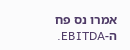אמרו נס פח ה-EBITDA.